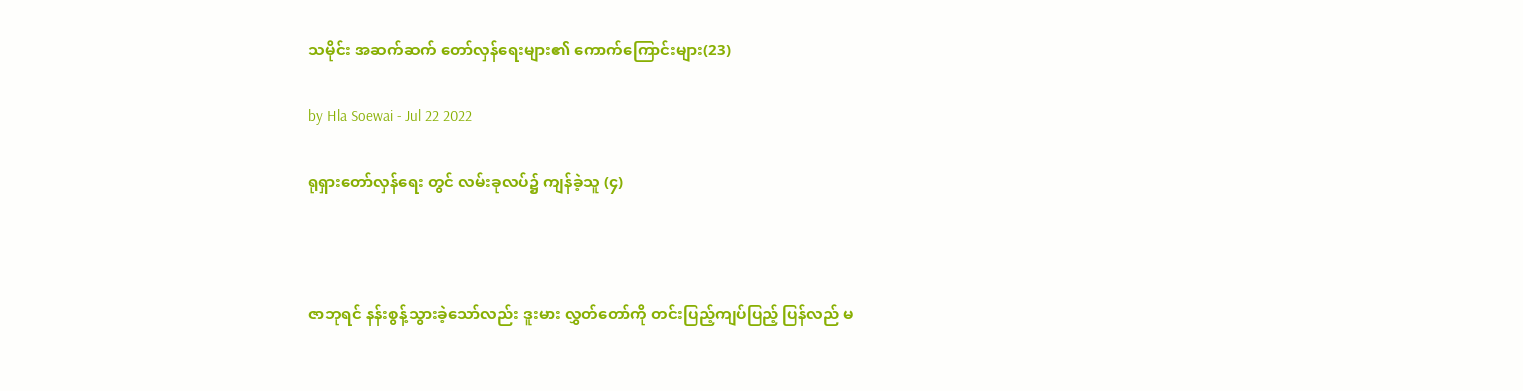သမိုင်း အဆက်ဆက် တော်လှန်ရေးများ၏ ကောက်ကြောင်းများ(23)

by Hla Soewai - Jul 22 2022

ရုရှားတော်လှန်ရေး တွင် လမ်းခုလပ်၌ ကျန်ခဲ့သူ (၄)



ဇာဘုရင် နန်းစွန့်သွားခဲ့သော်လည်း ဒူးမား လွှတ်တော်ကို တင်းပြည့်ကျပ်ပြည့် ပြန်လည် မ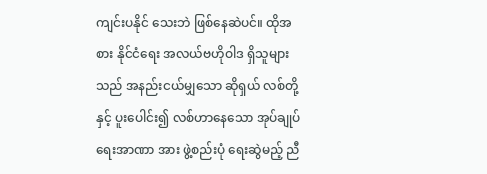ကျင်းပနိုင် သေးဘဲ ဖြစ်နေဆဲပင်။ ထိုအစား နိုင်ငံရေး အလယ်ဗဟိုဝါဒ ရှိသူများသည် အနည်းငယ်မျှ‌‌သော ဆိုရှယ် လစ်တို့နှင့် ပူးပေါင်း၍ လစ်ဟာနေသော အုပ်ချုပ်ရေးအာဏာ အား ဖွဲ့စည်းပုံ ရေးဆွဲမည့် ညီ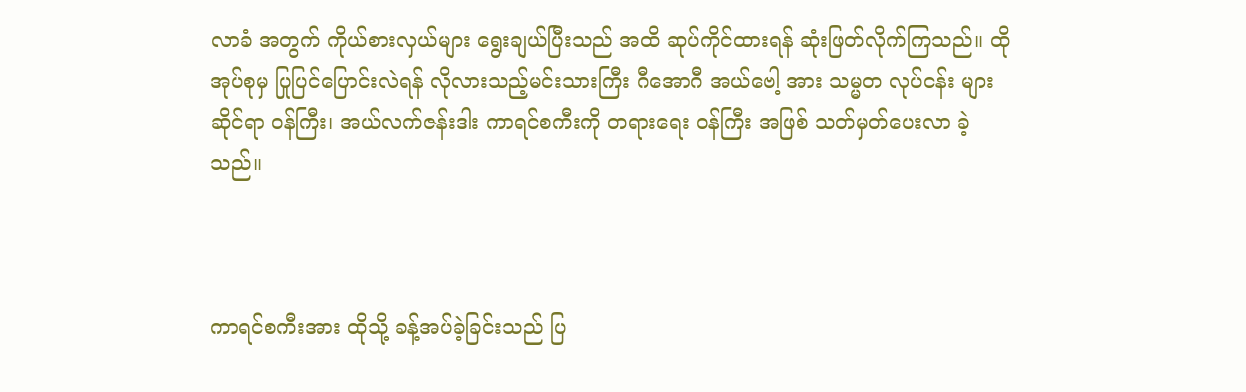လာခံ အတွက် ကိုယ်စားလှယ်များ ရွေးချယ်ပြီးသည် အထိ ဆုပ်ကိုင်ထားရန် ဆုံးဖြတ်လိုက်ကြသည်။ ထိုအုပ်စုမှ ပြုပြင်ပြောင်းလဲရန် လိုလားသည့်မင်းသားကြီး ဂီအောဂီ အယ်ဗေါ့ အား သမ္မတ လုပ်ငန်း များဆိုင်ရာ ဝန်ကြီး၊ အယ်လက်ဇန်းဒါး ကာရင်စကီးကို တရားရေး ဝန်ကြီး အဖြစ် သတ်မှတ်ပေးလာ ခဲ့သည်။



ကာရင်စကီးအား ထိုသို့ ခန့်အပ်ခဲ့ခြင်းသည် ပြ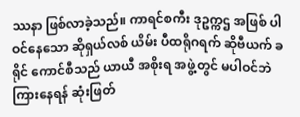ဿနာ ဖြစ်လာခဲ့သည်။ ကာရင်စကီး ဒုဥက္ကဌ အဖြစ် ပါဝင်နေသော ဆိုရှယ်လစ် ယိမ်း ပီထရိုဂရက် ဆိုဗီယက် ခရိုင် ကောင်စီသည် ယာယီ အစိုးရ အဖွဲ့တွင် မပါဝင်ဘဲ ကြားနေရန် ဆုံးဖြတ်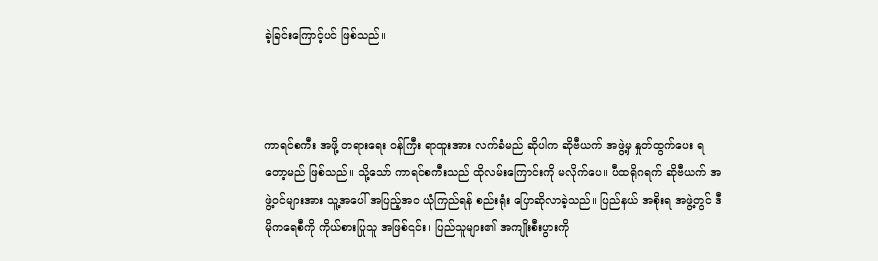ခဲ့ခြင်းကြောင့်ပင် ဖြစ်သည်။



ကာရင်စကီး အဖို့ တရားရေး ဝန်ကြီး ရာထူးအား လက်ခံမည် ဆိုပါက ဆိုဗီယက် အဖွဲ့မှ နှုတ်ထွက်ပေး ရတော့မည် ဖြစ်သည်။ သို့သော် ကာရင်စကီးသည် ထိုလမ်းကြောင်းကို မလိုက်ပေ။ ပီထရိုဂရက် ဆိုဗီယက် အဖွဲ့ဝင်များအား သူ့အပေါ် အပြည့်အဝ ယုံကြည်ရန် စည်းရုံး ပြောဆိုလာခဲ့သည်။ ပြည်နယ် အစိုးရ အဖွဲ့တွင် ဒီမိုကရေစီကို ကိုယ်စားပြုသူ အဖြစ်၎င်း၊ ပြည်သူများ၏ အကျိုးစီးပွားကို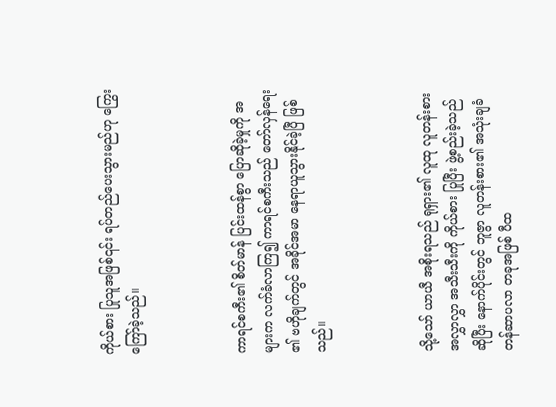ကိုယ်စား ပြုသူအဖြစ်၎င်း ရပ်တည်ပေးသွားမည်ဟု ကြွေးကြော်ခဲ့သည်။



ကာရင်စကီး၏ စိတ်မာန် ပြင်းထန်စွာ ပြောဆိုခဲ့မှုကို အများက လက်ခံလာကြ၍ ကာရင်စကီးသည် တော်လှန်ရေး ၏ ဗဟိုချက်တွင် အခိုင်အမာ နေရာယူသွားနိုင်ခဲ့ပြီ ဖြစ်သည်။



သို့သော် ယာယီ အစိုးရသည် ရုရှား၏ လူထု လူတန်းစား အလွှာလွှာ အသီးသီးကို ကိုယ်စား ပြုပြီး ဖွဲ့စည်းခဲ့သည် ဆိုပြီး နောက်ပိုင်းတွင် ဘူဇွာ လူတန်းစား၏ အသုံးချခံ တန်ဆာပလာ တခုအဖြစ် ပီထ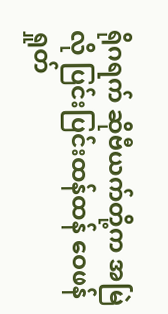ရိုဂရက် ဆိုဗီယက်တို့က အမြဲလို ပြင်းပြင်းထန်ထန် ဝေဖန် ရှုတ်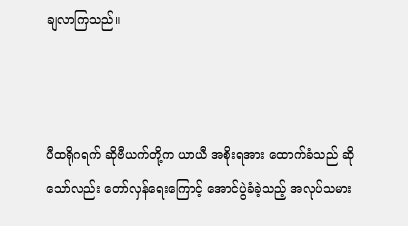ချလာကြသည်။



ပီထရိုဂရက် ဆိုဗီယက်တို့က ယာယီ အစိုးရအား ထောက်ခံသည် ဆိုသော်လည်း တော်လှန်ရေးကြောင့် အောင်ပွဲခံခဲ့သည့် အလုပ်သမား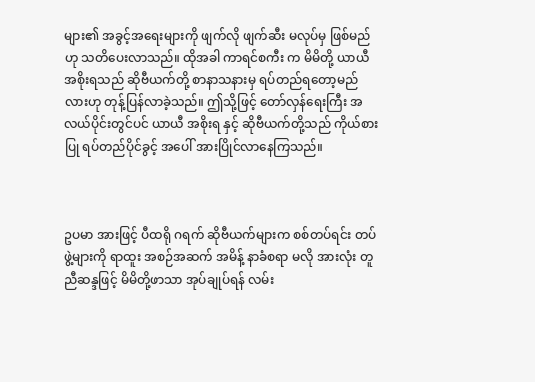များ၏ အခွင့်အရေးများကို ဖျက်လို ဖျက်ဆီး မလုပ်မှ ဖြစ်မည်ဟု သတိပေးလာသည်။ ထိုအခါ ကာရင်စကီး က မိမိတို့ ယာယီ အစိုးရသည် ဆိုဗီယက်တို့ စာနာသနားမှ ရပ်တည်ရတော့မည်လားဟု တုန့်ပြန်လာခဲ့သည်။ ဤသို့ဖြင့် တော်လှန်ရေးကြီး အလယ်ပိုင်းတွင်ပင် ယာယီ အစိုးရ နှင့် ဆိုဗီယက်တို့သည် ကိုယ်စားပြု ရပ်တည်ပိုင်ခွင့် အပေါ် အားပြိုင်လာနေကြသည်။



ဥပမာ အားဖြင့် ပီထရို ဂရက် ဆိုဗီယက်များက စစ်တပ်ရင်း တပ်ဖွဲ့များကို ရာထူး အစဉ်အဆက် အမိန့် နာခံစရာ မလို အားလုံး တူညီဆန္ဒဖြင့် မိမိတို့ဖာသာ အုပ်ချုပ်ရန် လမ်း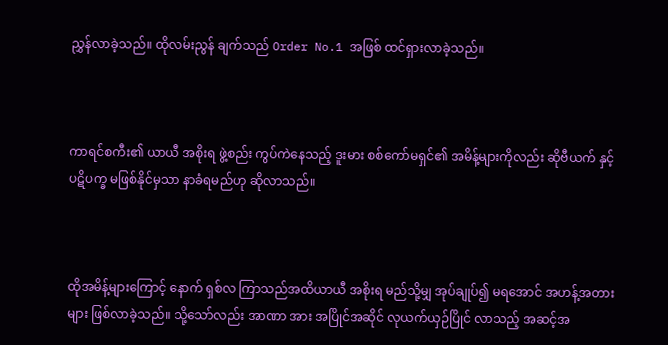ညွှန်လာခဲ့သည်။ ထိုလမ်းညွန် ချက်သည် Order No.1 အဖြစ် ထင်ရှားလာခဲ့သည်။



ကာရင်စကီး၏ ယာယီ အစိုးရ ဖွဲ့စည်း ကွပ်ကဲနေသည့် ဒူးမား စစ်ကော်မရှင်၏ အမိန့်များကိုလည်း ဆိုဗီယက် နှင့် ပဋိပက္ခ မဖြစ်နိုင်မှသာ နာခံရမည်ဟု ဆိုလာသည်။



ထိုအမိန့်များကြောင့် နောက် ရှစ်လ ကြာသည်အထိယာယီ အစိုးရ မည်သို့မျှ အုပ်ချုပ်၍ မရအောင် အဟန့်အတား များ ဖြစ်လာခဲ့သည်။ သို့သော်လည်း အာဏာ အား အပြိုင်အဆိုင် လုယက်ယှဉ်ပြိုင် လာသည့် အဆင့်အ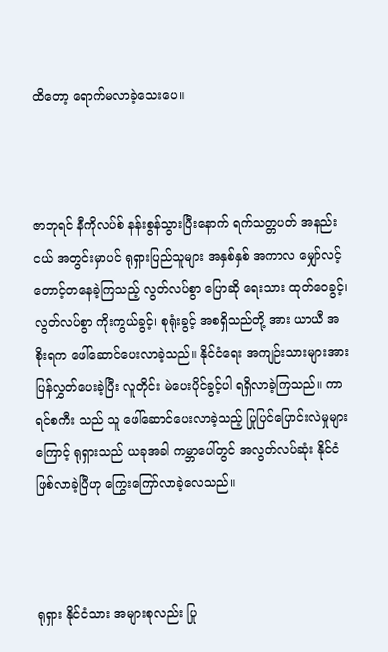ထိတော့ ရောက်မလာခဲ့သေးပေ။



ဇာဘုရင် နီကိုလပ်စ် နန်းစွန်သွားပြီးနောက် ရက်သတ္တပတ် အနည်းငယ် အတွင်းမှာပင် ရုရှားပြည်သူများ အနှစ်နှစ် အကာလ မျှော်လင့်တောင့်တနေခဲ့ကြသည့် လွတ်လပ်စွာ ပြောဆို ရေးသား ထုတ်ဝေခွင့်၊ လွတ်လပ်စွာ ကိုးကွယ်ခွင့်၊ စုရုံးခွင့် အစရှိသည်တို့ အား ယာယီ အစိုးရက ဖေါ်ဆောင်ပေးလာခဲ့သည်။ နိုင်ငံရေး အကျဉ်းသားများအား ပြန်လွှတ်ပေးခဲ့ပြီး လူတိုင်း မဲပေးပိုင်ခွင့်ပါ ရရှိလာခဲ့ကြသည်။ ကာရင်စကီး သည် သူ ဖေါ်ဆောင်ပေးလာခဲ့သည့် ပြုပြင်ပြောင်းလဲမှုများကြောင့် ရုရှားသည် ယခုအခါ ကမ္ဘာပေါ်တွင် အလွတ်လပ်ဆုံး နိုင်ငံ ဖြစ်လာခဲ့ပြီဟု ကြွေးကြော်လာခဲ့လေသည်။



ရုရှား နိုင်ငံသား အများစုလည်း ပြု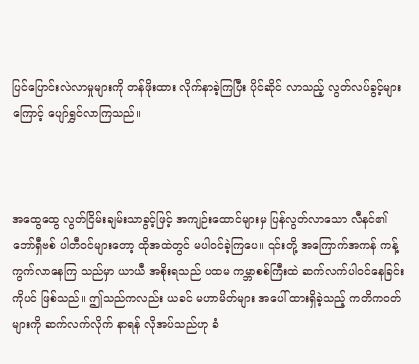ပြင်ပြောင်းလဲလာမှုများကို တန်ဖိုးထား လိုက်နာခဲ့ကြပြီး ပိုင်ဆိုင် လာသည့် လွတ်လပ်ခွင့်များကြောင့် ပျော်ရွှင်လာကြသည်။



အထွေထွေ လွတ်ငြိမ်းချမ်းသာခွင့်ဖြင့် အကျဉ်းထောင်များမှ ပြန်လွတ်လာသော လီနင်၏ ဘော်ရှီဗစ် ပါတီဝင်များ‌တော့ ထိုအထဲတွင် မပါဝင်ခဲ့ကြပေ။ ၎င်းတို့ အကြောက်အကန် ကန့်ကွက်လာနေကြ သည်မှာ ယာယီ အစိုးရသည် ပထမ ကမ္ဘာစစ်ကြီးထဲ ဆက်လက်ပါဝင်နေခြင်းကိုပင် ဖြစ်သည်။ ဤသည်ကလည်း ယခင် မဟာမိတ်များ အပေါ် ထားရှိခဲ့သည့် ကတိကဝတ်များကို ဆက်လက်လိုက် နာရန် လိုအပ်သည်ဟု ခံ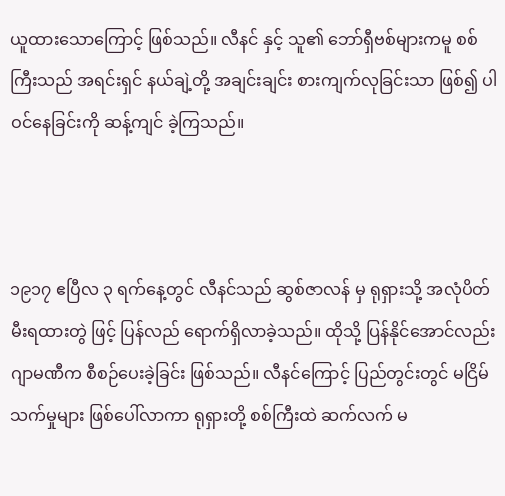ယူထားသောကြောင့် ဖြစ်သည်။ လီနင် နှင့် သူ၏ ဘော်ရှီဗစ်များကမူ စစ်ကြီးသည် အရင်းရှင် နယ်ချဲ့တို့ အချင်းချင်း စားကျက်လုခြင်းသာ ဖြစ်၍ ပါဝင်နေခြင်းကို ဆန့်ကျင် ခဲ့ကြသည်။



၁၉၁၇ ဧပြီလ ၃ ရက်နေ့တွင် လီနင်သည် ဆွစ်ဇာလန် မှ ရုရှားသို့ အလုံပိတ် မီးရထားတွဲ ဖြင့် ပြန်လည် ရောက်ရှိလာခဲ့သည်။ ထိုသို့ ပြန်နိုင်အောင်လည်း ဂျာမဏီက စီစဉ်ပေးခဲ့ခြင်း ဖြစ်သည်။ လီနင်ကြောင့် ပြည်တွင်းတွင် မငြိမ်သက်မှုများ ဖြစ်ပေါ်လာကာ ရုရှားတို့ စစ်ကြီးထဲ ဆက်လက် မ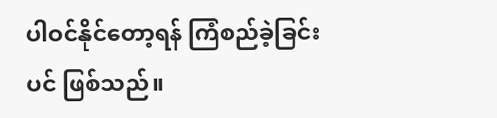ပါဝင်နိုင်တော့ရန် ကြံစည်ခဲ့ခြင်းပင် ဖြစ်သည်။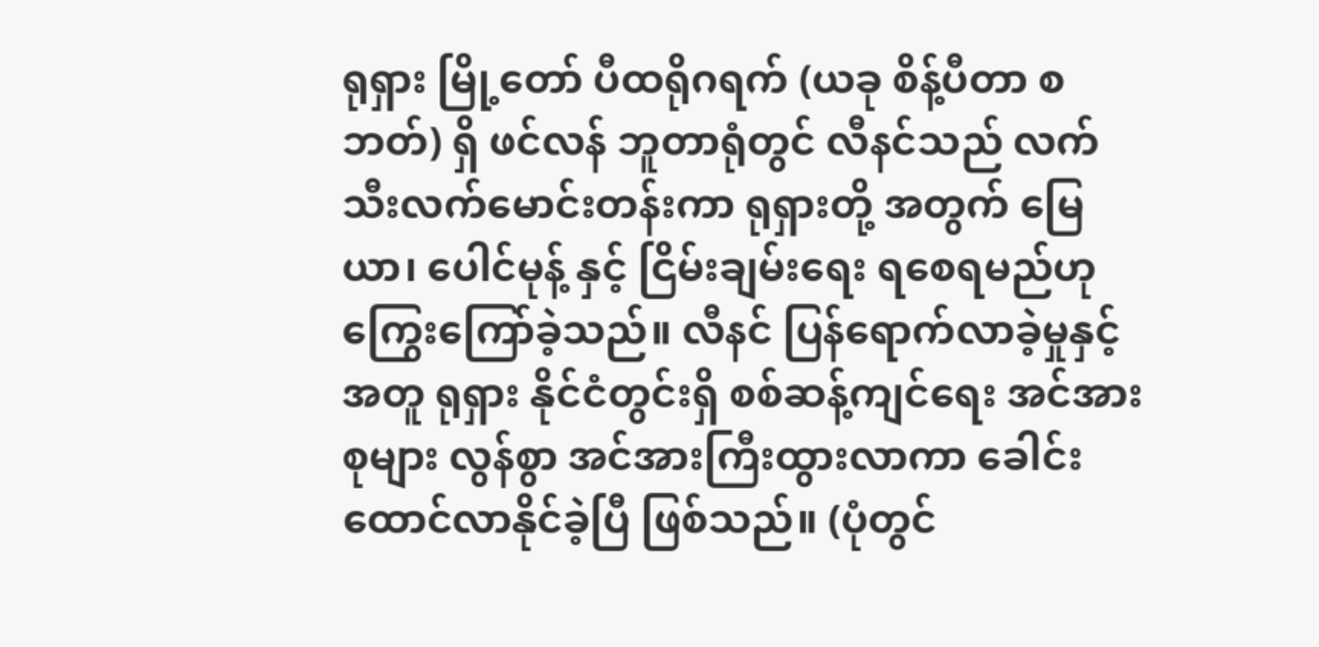ရုရှား မြို့တော် ပီထရိုဂရက် (ယခု စိန့်ပီတာ စဘတ်) ရှိ ဖင်လန် ဘူတာရုံတွင် လီနင်သည် လက်သီးလက်မောင်းတန်းကာ ရုရှားတို့ အတွက် မြေယာ၊ ပေါင်မုန့် နှင့် ငြိမ်းချမ်းရေး ရစေရမည်ဟု ကြွေးကြော်ခဲ့သည်။ လီနင် ပြန်ရောက်လာခဲ့မှုနှင့် အတူ ရုရှား နိုင်ငံတွင်းရှိ စစ်ဆန့်ကျင်ရေး အင်အားစုများ လွန်စွာ အင်အားကြီးထွားလာကာ ခေါင်း ထောင်လာနိုင်ခဲ့ပြီ ဖြစ်သည်။ (ပုံတွင်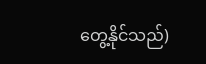တွေ့နိုင်သည်)